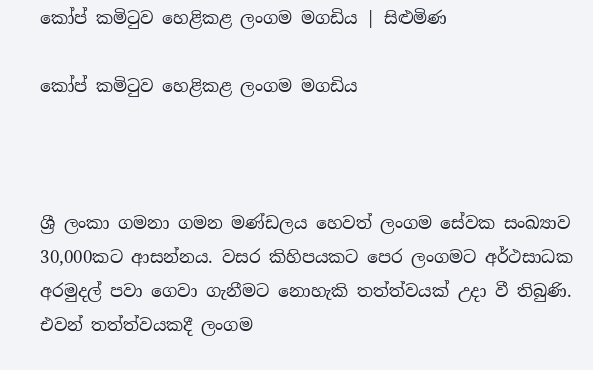කෝප් කමිටුව හෙළිකළ ලංගම මගඩිය | සිළුමිණ

කෝප් කමිටුව හෙළිකළ ලංගම මගඩිය



ශ්‍රී ලංකා ගමනා ගමන මණ්ඩලය හෙවත් ලංගම සේවක සංඛ්‍යාව 30,000කට ආසන්නය. වසර කිහිපයකට පෙර ලංගමට අර්ථසාධක අරමුදල් පවා ගෙවා ගැනීමට නොහැකි තත්ත්වයක් උදා වී තිබුණි. එවන් තත්ත්වයකදී ලංගම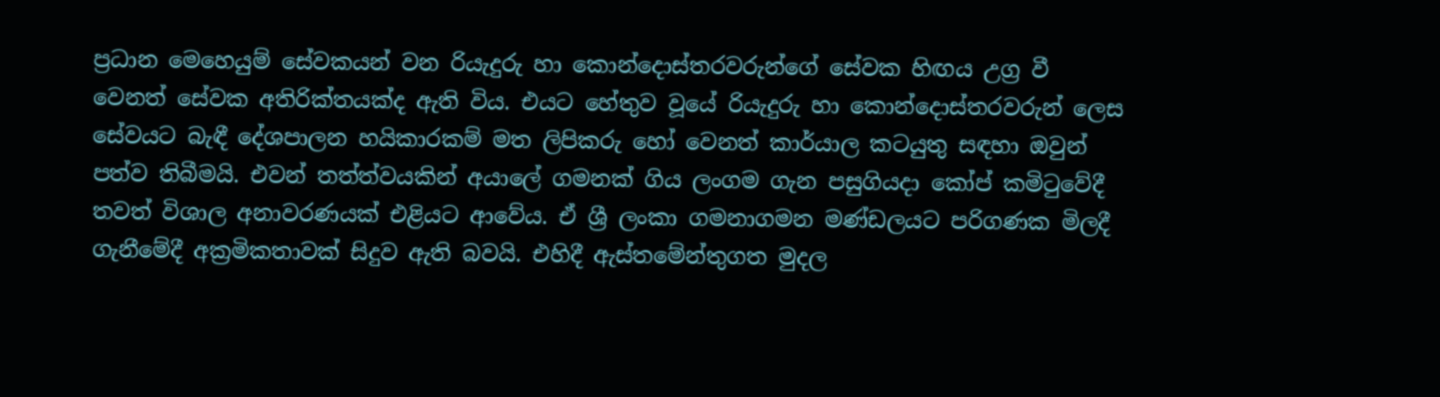ප්‍රධාන මෙහෙයුම් සේවකයන් වන රියැදුරු හා කොන්දොස්තරවරුන්ගේ සේවක හිඟය උග්‍ර වී වෙනත් සේවක අතිරික්තයක්ද ඇති විය. එයට හේතුව වූයේ රියැදුරු හා කොන්දොස්තරවරුන් ලෙස සේවයට බැඳී දේශපාලන හයිකාරකම් මත ලිපිකරු හෝ වෙනත් කාර්යාල කටයුතු සඳහා ඔවුන් පත්ව තිබීමයි. එවන් තත්ත්වයකින් අයාලේ ගමනක් ගිය ලංගම ගැන පසුගියදා කෝප් කමිටුවේදී තවත් විශාල අනාවරණයක් එළියට ආවේය. ඒ ශ්‍රී ලංකා ගමනාගමන මණ්ඩලයට පරිගණක මිලදී ගැනීමේදී අක්‍රමිකතාවක් සිදුව ඇති බවයි. එහිදී ඇස්තමේන්තුගත මුදල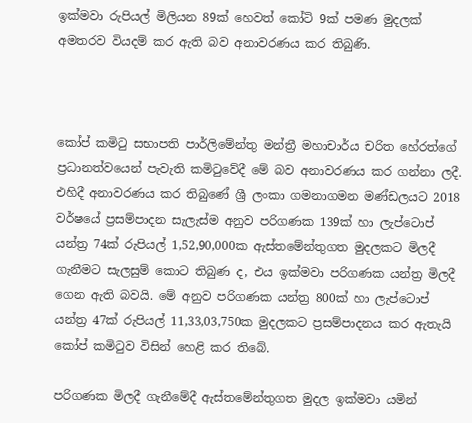ඉක්මවා රුපියල් මිලියන 89ක් හෙවත් කෝටි 9ක් පමණ මුදලක් අමතරව වියදම් කර ඇති බව අනාවරණය කර තිබුණි.



කෝප් කමිටු සභාපති පාර්ලිමේන්තු මන්ත්‍රී මහාචාර්ය චරිත හේරත්ගේ ප්‍රධානත්වයෙන් පැවැති කමිටුවේදී මේ බව අනාවරණය කර ගන්නා ලදී. එහිදී අනාවරණය කර තිබුණේ ශ්‍රී ලංකා ගමනාගමන මණ්ඩලයට 2018 වර්ෂයේ ප්‍රසම්පාදන සැලැස්ම අනුව පරිගණක 139ක් හා ලැප්ටොප් යන්ත්‍ර 74ක් රුපියල් 1,52,90,000ක ඇස්තමේන්තුගත මුදලකට මිලදී ගැනීමට සැලසුම් කොට තිබුණ ද, එය ඉක්මවා පරිගණක යන්ත්‍ර මිලදී ගෙන ඇති බවයි. මේ අනුව පරිගණක යන්ත්‍ර 800ක් හා ලැප්ටොප් යන්ත්‍ර 47ක් රුපියල් 11,33,03,750ක මුදලකට ප්‍රසම්පාදනය කර ඇතැයි කෝප් කමිටුව විසින් හෙළි කර තිබේ.

පරිගණක මිලදී ගැනීමේදී ඇස්තමේන්තුගත මුදල ඉක්මවා යමින්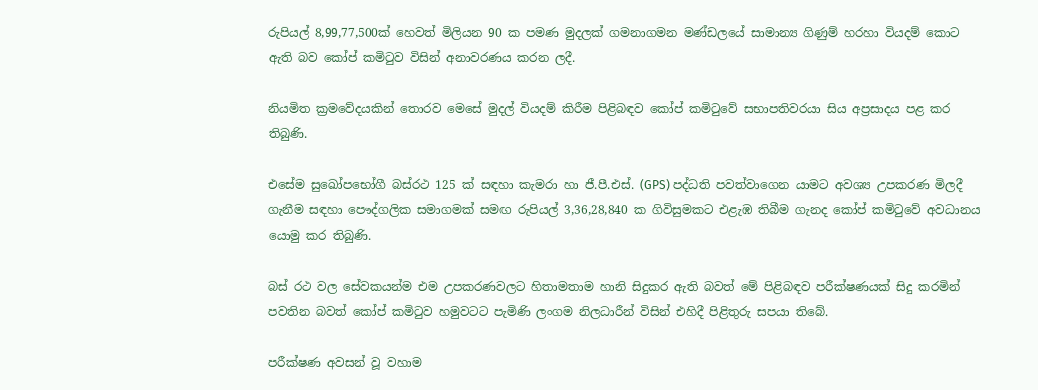රුපියල් 8,99,77,500ක් හෙවත් මිලියන 90 ක පමණ මුදලක් ගමනාගමන මණ්ඩලයේ සාමාන්‍ය ගිණුම් හරහා වියදම් කොට ඇති බව කෝප් කමිටුව විසින් අනාවරණය කරන ලදී.

නියමිත ක්‍රමවේදයකින් තොරව මෙසේ මුදල් වියදම් කිරීම පිළිබඳව කෝප් කමිටුවේ සභාපතිවරයා සිය අප්‍රසාදය පළ කර තිබුණි.

එසේම සුඛෝපභෝගී බස්රථ 125 ක් සඳහා කැමරා හා ජී.පී.එස්. (GPS) පද්ධති පවත්වාගෙන යාමට අවශ්‍ය උපකරණ මිලදී ගැනීම සඳහා පෞද්ගලික සමාගමක් සමඟ රුපියල් 3,36,28,840 ක ගිවිසුමකට එළැඹ තිබීම ගැනද කෝප් කමිටුවේ අවධානය යොමු කර තිබුණි.

බස් රථ වල සේවකයන්ම එම උපකරණවලට හිතාමතාම හානි සිදුකර ඇති බවත් මේ පිළිබඳව පරීක්ෂණයක් සිදු කරමින් පවතින බවත් කෝප් කමිටුව හමුවටට පැමිණි ලංගම නිලධාරීන් විසින් එහිදී පිළිතුරු සපයා තිබේ.

පරීක්ෂණ අවසන් වූ වහාම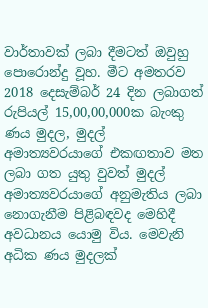වාර්තාවක් ලබා දීමටත් ඔවුහු පොරොන්දු වූහ. මීට අමතරව 2018 දෙසැම්බර් 24 දින ලබාගත් රුපියල් 15,00,00,000ක බැංකු ණය මුදල, මුදල් අමාත්‍යවරයාගේ එකඟතාව මත ලබා ගත යුතු වුවත් මුදල් අමාත්‍යවරයාගේ අනුමැතිය ලබා නොගැනීම පිළිබඳවද මෙහිදී අවධානය යොමු විය. මෙවැනි අධික ණය මුදලක්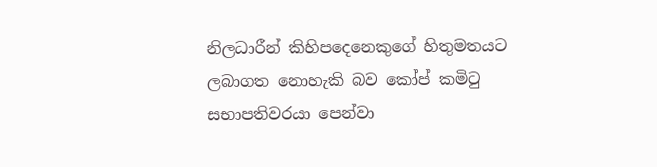නිලධාරීන් කිහිපදෙනෙකුගේ හිතුමතයට ලබාගත නොහැකි බව කෝප් කමිටු සභාපතිවරයා පෙන්වා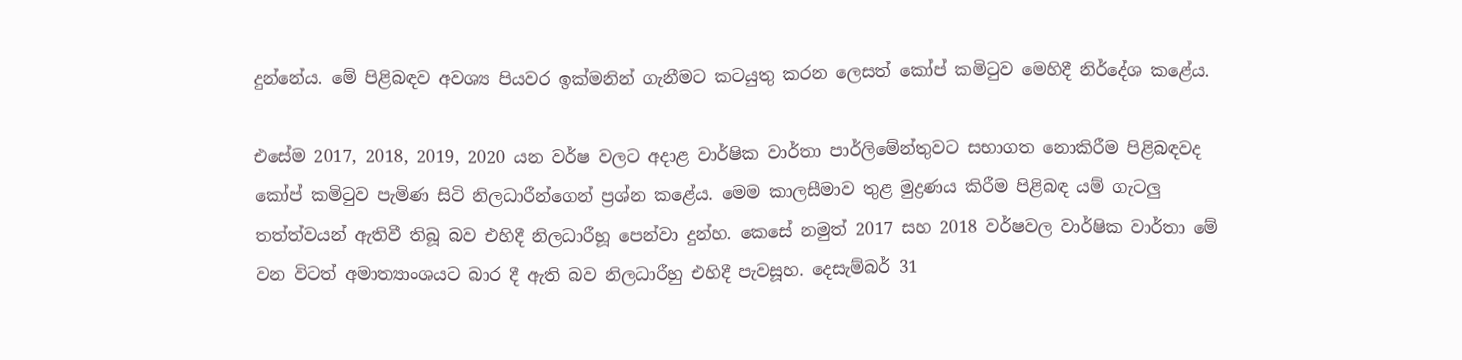දුන්නේය. මේ පිළිබඳව අවශ්‍ය පියවර ඉක්මනින් ගැනීමට කටයුතු කරන ලෙසත් කෝප් කමිටුව මෙහිදී නිර්දේශ කළේය.

එසේම 2017, 2018, 2019, 2020 යන වර්ෂ වලට අදාළ වාර්ෂික වාර්තා පාර්ලිමේන්තුවට සභාගත නොකිරීම පිළිබඳවද කෝප් කමිටුව පැමිණ සිටි නිලධාරීන්ගෙන් ප්‍රශ්න කළේය. මෙම කාලසීමාව තුළ මුද්‍රණය කිරීම පිළිබඳ යම් ගැටලු තත්ත්වයන් ඇතිවී තිබූ බව එහිදී නිලධාරීහූ පෙන්වා දුන්හ. කෙසේ නමුත් 2017 සහ 2018 වර්ෂවල වාර්ෂික වාර්තා මේ වන විටත් අමාත්‍යාංශයට බාර දී ඇති බව නිලධාරීහු එහිදී පැවසූහ. දෙසැම්බර් 31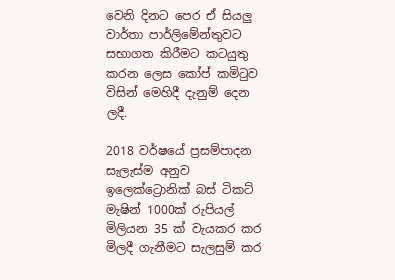වෙනි දිනට පෙර ඒ සියලු වාර්තා පාර්ලිමේන්තුවට සභාගත කිරීමට කටයුතු කරන ලෙස කෝප් කමිටුව විසින් මෙහිදී දැනුම් දෙන ලදී.

2018 වර්ෂයේ ප්‍රසම්පාදන සැලැස්ම අනුව ඉලෙක්ට්‍රොනික් බස් ටිකට් මැෂින් 1000ක් රුපියල් මිලියන 35 ක් වැයකර කර මිලදී ගැනීමට සැලසුම් කර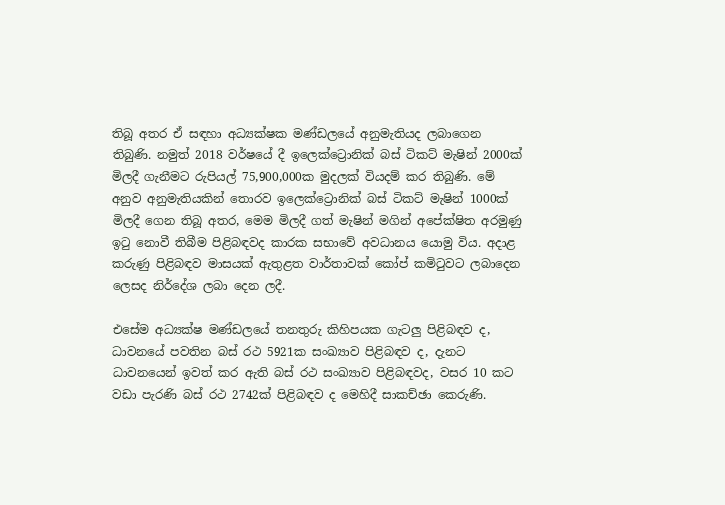තිබූ අතර ඒ සඳහා අධ්‍යක්ෂක මණ්ඩලයේ අනුමැතියද ලබාගෙන තිබුණි. නමුත් 2018 වර්ෂයේ දී ඉලෙක්ට්‍රොනික් බස් ටිකට් මැෂින් 2000ක් මිලදී ගැනීමට රුපියල් 75,900,000ක මුදලක් වියදම් කර තිබුණි. මේ අනුව අනුමැතියකින් තොරව ඉලෙක්ට්‍රොනික් බස් ටිකට් මැෂින් 1000ක් මිලදී ගෙන තිබූ අතර, මෙම මිලදී ගත් මැෂින් මගින් අපේක්ෂිත අරමුණු ඉටු නොවී තිබීම පිළිබඳවද කාරක සභාවේ අවධානය යොමු විය. අදාළ කරුණු පිළිබඳව මාසයක් ඇතුළත වාර්තාවක් කෝප් කමිටුවට ලබාදෙන ලෙසද නිර්දේශ ලබා දෙන ලදී.

එසේම අධ්‍යක්ෂ මණ්ඩලයේ තනතුරු කිහිපයක ගැටලු පිළිබඳව ද, ධාවනයේ පවතින බස් රථ 5921ක සංඛ්‍යාව පිළිබඳව ද, දැනට ධාවනයෙන් ඉවත් කර ඇති බස් රථ සංඛ්‍යාව පිළිබඳවද, වසර 10 කට වඩා පැරණි බස් රථ 2742ක් පිළිබඳව ද මෙහිදී සාකච්ඡා කෙරුණි.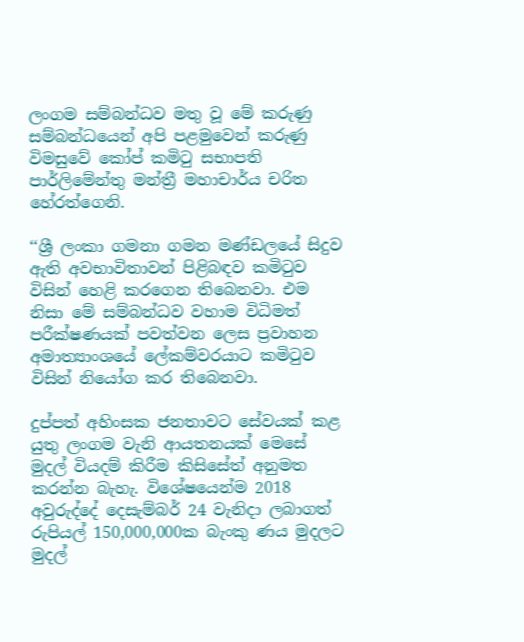ලංගම සම්බන්ධව මතු වූ මේ කරුණු සම්බන්ධයෙන් අපි පළමුවෙන් කරුණු විමසුවේ කෝප් කමිටු සභාපති පාර්ලිමේන්තු මන්ත්‍රී මහාචාර්ය චරිත හේරත්ගෙනි.

‘‘ශ්‍රී ලංකා ගමනා ගමන මණ්ඩලයේ සිදුව ඇති අවභාවිතාවන් පිළිබඳව කමිටුව විසින් හෙළි කරගෙන තිබෙනවා. එම නිසා මේ සම්බන්ධව වහාම විධිමත් පරීක්ෂණයක් පවත්වන ලෙස ප්‍රවාහන අමාත්‍යාංශයේ ලේකම්වරයාට කමිටුව විසින් නියෝග කර තිබෙනවා.

දුප්පත් අහිංසක ජනතාවට සේවයක් කළ යුතු ලංගම වැනි ආයතනයක් මෙසේ මුදල් වියදම් කිරීම කිසිසේත් අනුමත කරන්න බැහැ. විශේෂයෙන්ම 2018 අවුරුද්දේ දෙසැම්බර් 24 වැනිදා ලබාගත් රුපියල් 150,000,000ක බැංකු ණය මුදලට මුදල්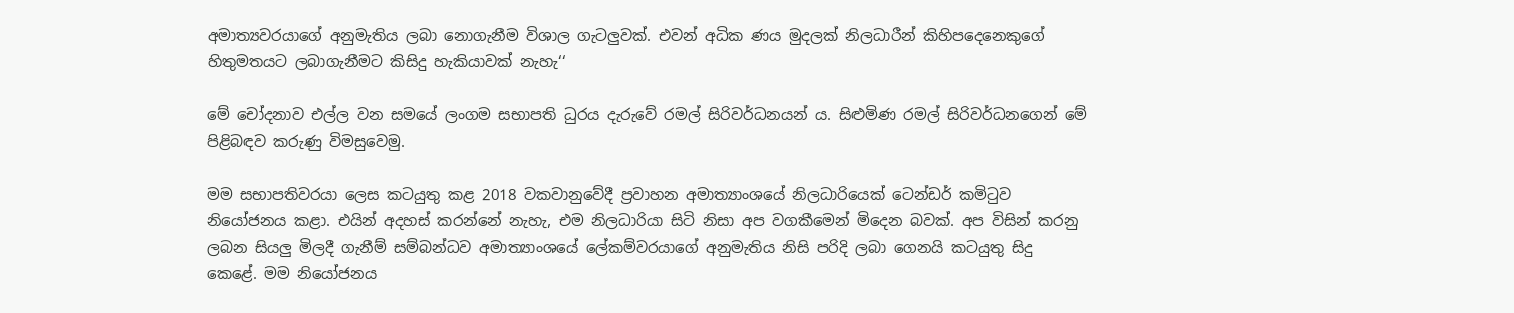අමාත්‍යවරයාගේ අනුමැතිය ලබා නොගැනීම විශාල ගැටලුවක්. එවන් අධික ණය මුදලක් නිලධාරීන් කිහිපදෙනෙකුගේ හිතුමතයට ලබාගැනීමට කිසිදු හැකියාවක් නැහැ‘‘

මේ චෝදනාව එල්ල වන සමයේ ලංගම සභාපති ධුරය දැරුවේ රමල් සිරිවර්ධනයන් ය. සිළුමිණ රමල් සිරිවර්ධනගෙන් මේ පිළිබඳව කරුණු විමසුවෙමු.

මම සභාපතිවරයා ලෙස කටයුතු කළ 2018 වකවානුවේදී ප්‍රවාහන අමාත්‍යාංශයේ නිලධාරියෙක් ටෙන්ඩර් කමිටුව නියෝජනය කළා. එයින් අදහස් කරන්නේ නැහැ, එම නිලධාරියා සිටි නිසා අප වගකීමෙන් මිදෙන බවක්. අප විසින් කරනු ලබන සියලු මිලදී ගැනීම් සම්බන්ධව අමාත්‍යාංශයේ ලේකම්වරයාගේ අනුමැතිය නිසි පරිදි ලබා ගෙනයි කටයුතු සිදු කෙළේ. මම නියෝජනය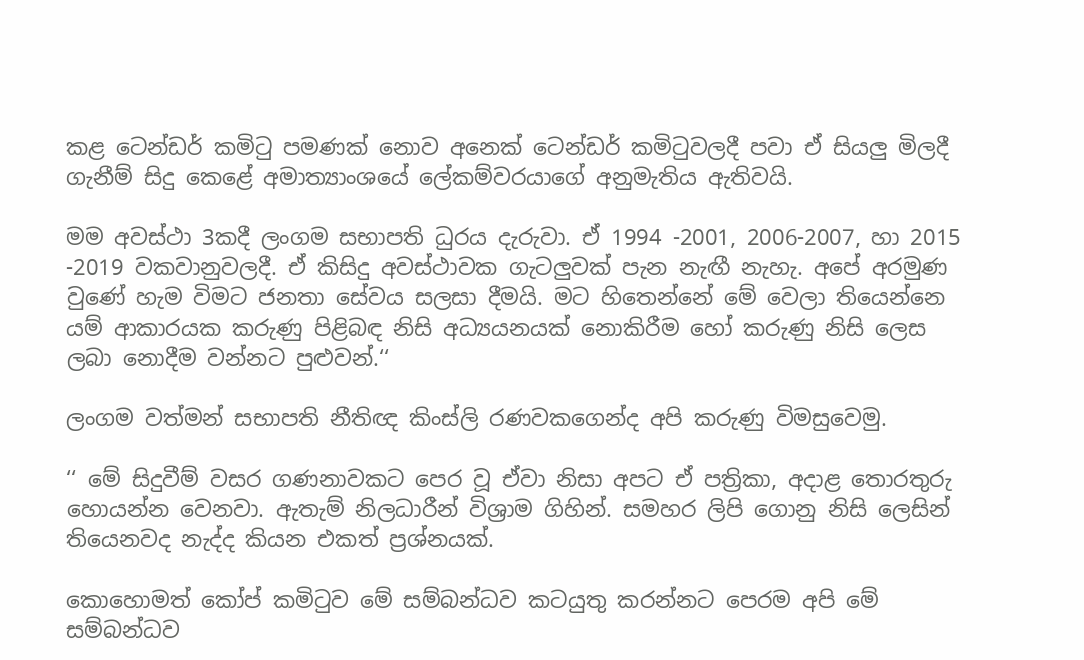කළ ටෙන්ඩර් කමිටු පමණක් නොව අනෙක් ටෙන්ඩර් කමිටුවලදී පවා ඒ සියලු මිලදී ගැනීම් සිදු කෙළේ අමාත්‍යාංශයේ ලේකම්වරයාගේ අනුමැතිය ඇතිවයි.

මම අවස්ථා 3කදී ලංගම සභාපති ධුරය දැරුවා. ඒ 1994 -2001, 2006-2007, හා 2015 -2019 වකවානුවලදී. ඒ කිසිදු අවස්ථාවක ගැටලුවක් පැන නැඟී නැහැ. අපේ අරමුණ වුණේ හැම විමට ජනතා සේවය සලසා දීමයි. මට හිතෙන්නේ මේ වෙලා තියෙන්නෙ යම් ආකාරයක කරුණු පිළිබඳ නිසි අධ්‍යයනයක් නොකිරීම හෝ කරුණු නිසි ලෙස ලබා නොදීම වන්නට පුළුවන්.‘‘

ලංගම වත්මන් සභාපති නීතිඥ කිංස්ලි රණවකගෙන්ද අපි කරුණු විමසුවෙමු.

‘‘ මේ සිදුවීම් වසර ගණනාවකට පෙර වූ ඒවා නිසා අපට ඒ පත්‍රිකා, අදාළ තොරතුරු හොයන්න වෙනවා. ඇතැම් නිලධාරීන් විශ්‍රාම ගිහින්. සමහර ලිපි ගොනු නිසි ලෙසින් තියෙනවද නැද්ද කියන එකත් ප්‍රශ්නයක්.

කොහොමත් කෝප් කමිටුව මේ සම්බන්ධව කටයුතු කරන්නට පෙරම අපි මේ සම්බන්ධව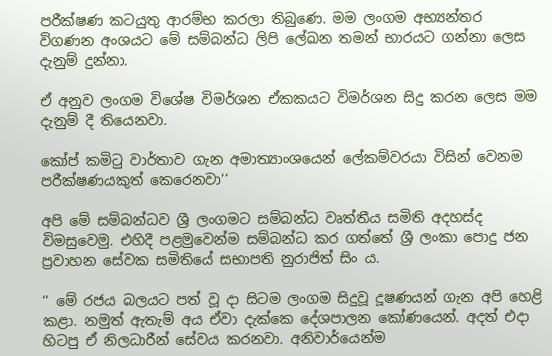පරීක්ෂණ කටයුතු ආරම්භ කරලා තිබුණෙ. මම ලංගම අභ්‍යන්තර විගණන අංශයට මේ සම්බන්ධ ලිපි ලේඛන තමන් භාරයට ගන්නා ලෙස දැනුම් දුන්නා.

ඒ අනුව ලංගම විශේෂ විමර්ශන ඒකකයට විමර්ශන සිදු කරන ලෙස මම දැනුම් දී තියෙනවා.

කෝප් කමිටු වාර්තාව ගැන අමාත්‍යාංශයෙන් ලේකම්වරයා විසින් වෙනම පරීක්ෂණයකුත් කෙරෙනවා‘‘

අපි මේ සම්බන්ධව ශ්‍රී ලංගමට සම්බන්ධ වෘත්තීය සමිති අදහස්ද විමසුවෙමු. එහිදී පළමුවෙන්ම සම්බන්ධ කර ගත්තේ ශ්‍රී ලංකා පොදු ජන ප්‍රවාහන සේවක සමිතියේ සභාපති නුරාජිත් සිං ය.

‘‘ මේ රජය බලයට පත් වූ දා සිටම ලංගම සිදුවූ දූෂණයන් ගැන අපි හෙළි කළා. නමුත් ඇතැම් අය ඒවා දැක්කෙ දේශපාලන කෝණයෙන්. අදත් එදා හිටපු ඒ නිලධාරීන් සේවය කරනවා. අනිවාර්යෙන්ම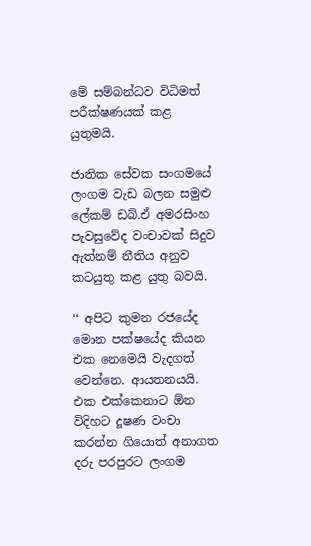මේ සම්බන්ධව විධිමත් පරීක්ෂණයක් කළ යුතුමයි.

ජාතික සේවක සංගමයේ ලංගම වැඩ බලන සමුළු ලේකම් ඩබ්.ඒ අමරසිංහ පැවසුවේද වංචාවක් සිදුව ඇත්නම් නීතිය අනුව කටයුතු කළ යුතු බවයි.

‘‘ අපිට කුමන රජයේද මොන පක්ෂයේද කියන එක නෙමෙයි වැදගත් වෙන්නෙ. ආයතනයයි. එක එක්කෙනාට ඕන විදිහට දූෂණ වංචා කරන්න ගියොත් අනාගත දරු පරපුරට ලංගම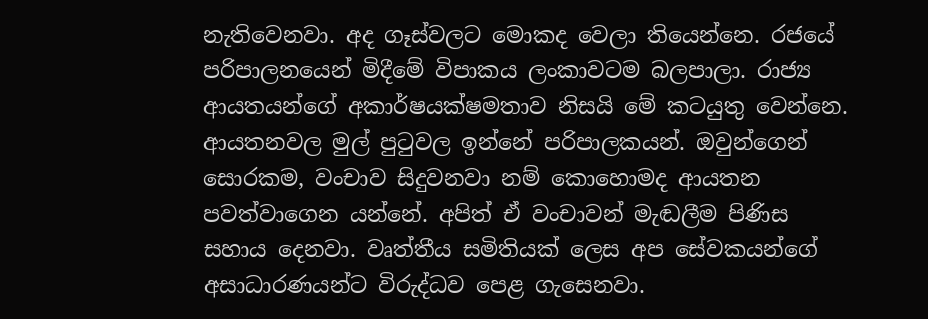නැතිවෙනවා. අද ගෑස්වලට මොකද වෙලා තියෙන්නෙ. රජයේ පරිපාලනයෙන් මිදීමේ විපාකය ලංකාවටම බලපාලා. රාජ්‍ය ආයතයන්ගේ අකාර්ෂයක්ෂමතාව නිසයි මේ කටයුතු වෙන්නෙ. ආයතනවල මුල් පුටුවල ඉන්නේ පරිපාලකයන්. ඔවුන්ගෙන් සොරකම, වංචාව සිදුවනවා නම් කොහොමද ආයතන පවත්වාගෙන යන්නේ. අපිත් ඒ වංචාවන් මැඬලීම පිණිස සහාය දෙනවා. වෘත්තීය සමිතියක් ලෙස අප සේවකයන්ගේ අසාධාරණයන්ට විරුද්ධව පෙළ ගැසෙනවා.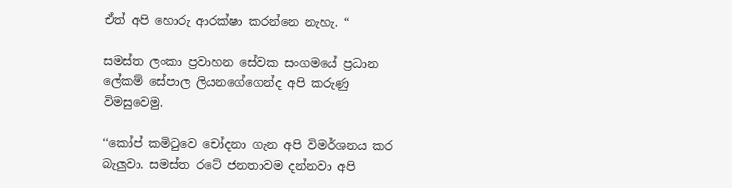ඒත් අපි හොරු ආරක්ෂා කරන්නෙ නැහැ. “

සමස්ත ලංකා ප්‍රවාහන සේවක සංගමයේ ප්‍රධාන ලේකම් සේපාල ලියනගේගෙන්ද අපි කරුණු විමසුවෙමු.

‘‘කෝප් කමිටුවෙ චෝදනා ගැන අපි විමර්ශනය කර බැලුවා. සමස්ත රටේ ජනතාවම දන්නවා අපි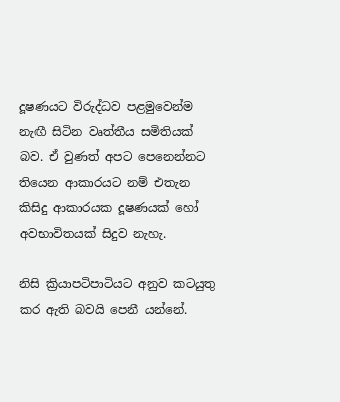දූෂණයට විරුද්ධව පළමුවෙන්ම නැඟී සිටින වෘත්තීය සමිතියක් බව. ඒ වුණත් අපට පෙනෙන්නට තියෙන ආකාරයට නම් එතැන කිසිදු ආකාරයක දූෂණයක් හෝ අවභාවිතයක් සිදුව නැහැ.

නිසි ක්‍රියාපටිපාටියට අනුව කටයුතු කර ඇති බවයි පෙනී යන්නේ.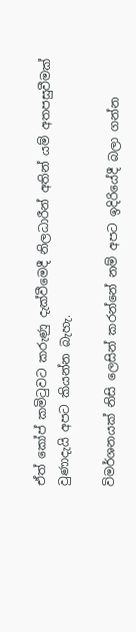ඒත් කෝප් කමිටුවට කරුණු දැක්වීමෙදී නිලධාරීන් අතින් යම් අතපසුවීමක් වුණාදැයි අපට කියන්න බැහැ.

විමර්ශනයක් නිසි ලෙසින් කරන්නේ නම් අපට ඉදිරියේදී බලා ගන්න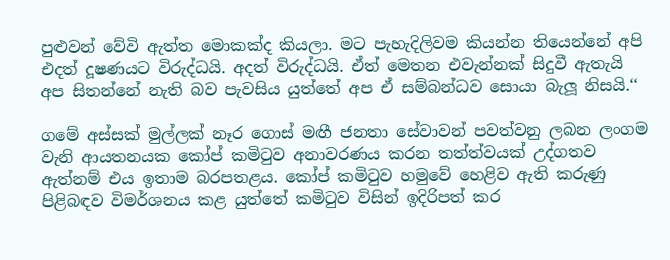පුළුවන් වේවි ඇත්ත මොකක්ද කියලා. මට පැහැදිලිවම කියන්න තියෙන්නේ අපි එදත් දූෂණයට විරුද්ධයි. අදත් විරුද්ධයි. ඒත් මෙතන එවැන්නක් සිදුවී ඇතැයි අප සිතන්නේ නැති බව පැවසිය යුත්තේ අප ඒ සම්බන්ධව සොයා බැලූ නිසයි.‘‘

ගමේ අස්සක් මුල්ලක් නෑර ගොස් මඟී ජනතා සේවාවන් පවත්වනු ලබන ලංගම වැනි ආයතනයක කෝප් කමිටුව අනාවරණය කරන තත්ත්වයක් උද්ගතව ඇත්නම් එය ඉතාම බරපතළය. කෝප් කමිටුව හමුවේ හෙළිව ඇති කරුණු පිළිබඳව විමර්ශනය කළ යුත්තේ කමිටුව විසින් ඉදිරිපත් කර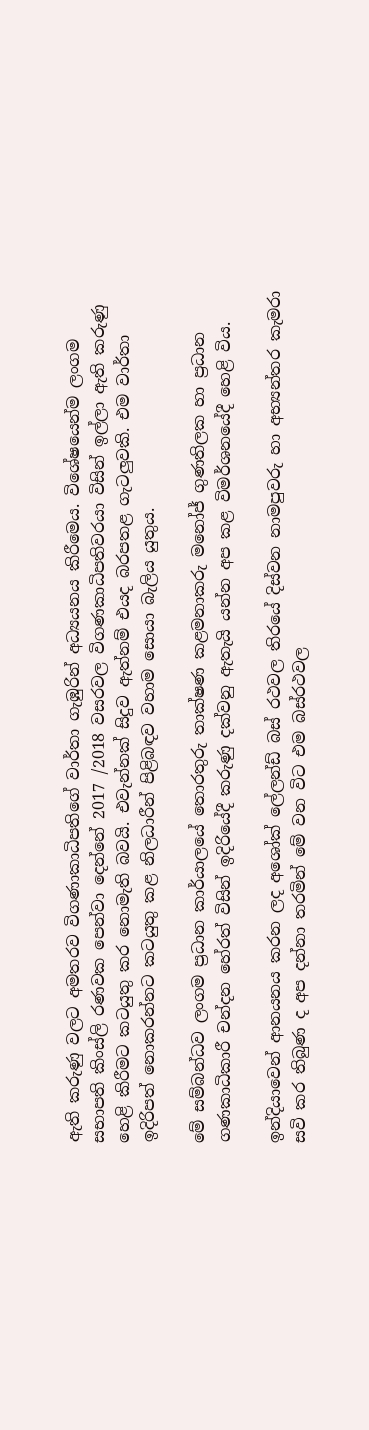ඇති කරුණු වලට අමතරව විගණාකාධිපතිගේ වාර්තා ගැඹුරින් අධ්‍යයනය කිරීමෙය. විශේෂයෙන්ම ලංගම සභාපති කිංස්ලි රණවක පෙන්වා දෙන්නේ 2017 /2018 වසරවල විගණකාධිපතිවරයා විසින් ඉල්ලා ඇති කරුණු හෙළි කිරීමට කටයුතු කර නොමැති බවයි. එවැන්නක් සිදුව ඇත්නම් එයද බරපතළ ගැටලුවකි. එම වාර්තා ඉදිරිපත් නොකරන්නට කටයුතු කළ නිලධාරීන් පිළිබඳව වහාම සොයා බැලිය යුතුය.

මේ සම්බන්ධව ලංගම ප්‍රධාන කාර්යාලයේ තොරතුරු තාක්ෂණ කළමනාකරු මනෝජ් ගුණතිලක හා ප්‍රධාන ගණකාධිකාරී චන්දන හේරත් විසින් ඉදිරියේදී කරුණු දක්වනු ඇතැයි යන්න අප කළ විමර්ශනයේදී හෙළි විය.

ඉන්දියාවෙන් ආනයනය කරන ලද අශෝක් ලේලන්ඩ් බස් රථවල තිරයේ දිස්වන නාමපුවරු හා අභ්‍යන්තර කැමරා සවි කර තිබුණ ද අප දන්නා තරමින් මේ වන විට එම බස්රථවල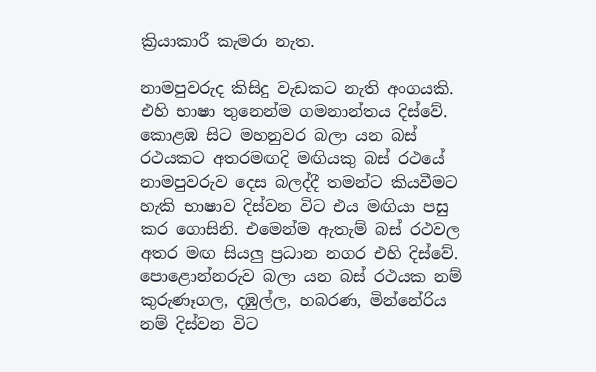ක්‍රියාකාරී කැමරා නැත.

නාමපුවරුද කිසිදු වැඩකට නැති අංගයකි. එහි භාෂා තුනෙන්ම ගමනාන්තය දිස්වේ. කොළඹ සිට මහනුවර බලා යන බස් රථයකට අතරමඟදි මඟියකු බස් රථයේ නාමපුවරුව දෙස බලද්දී තමන්ට කියවීමට හැකි භාෂාව දිස්වන විට එය මඟියා පසු කර ගොසිනි. එමෙන්ම ඇතැම් බස් රථවල අතර මඟ සියලු ප්‍රධාන නගර එහි දිස්වේ. පොළොන්නරුව බලා යන බස් රථයක නම් කුරුණෑගල, දඹුල්ල, හබරණ, මින්නේරිය නම් දිස්වන විට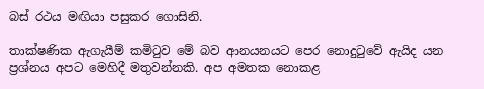බස් රථය මඟියා පසුකර ගොසිනි.

තාක්ෂණික ඇගැයීම් කමිටුව මේ බව ආනයනයට පෙර නොදුටුවේ ඇයිද යන ප්‍රශ්නය අපට මෙහිදී මතුවන්නකි. අප අමතක නොකළ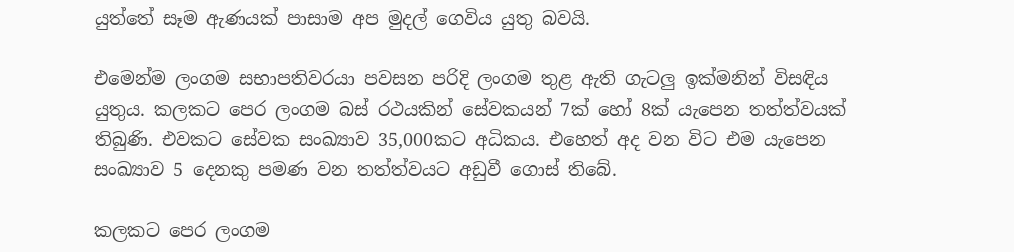යුත්තේ සෑම ඇණයක් පාසාම අප මුදල් ගෙවිය යුතු බවයි.

එමෙන්ම ලංගම සභාපතිවරයා පවසන පරිදි ලංගම තුළ ඇති ගැටලු ඉක්මනින් විසඳිය යුතුය. කලකට පෙර ලංගම බස් රථයකින් සේවකයන් 7ක් හෝ 8ක් යැපෙන තත්ත්වයක් තිබුණි. එවකට සේවක සංඛ්‍යාව 35,000කට අධිකය. එහෙත් අද වන විට එම යැපෙන සංඛ්‍යාව 5 දෙනකු පමණ වන තත්ත්වයට අඩුවී ගොස් තිබේ.

කලකට පෙර ලංගම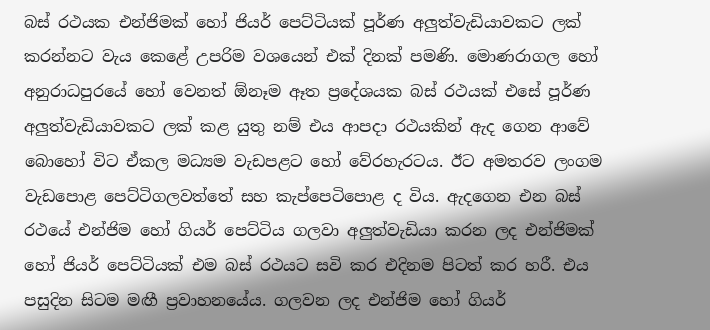බස් රථයක එන්ජිමක් හෝ ජියර් පෙට්ටියක් පූර්ණ අලුත්වැඩියාවකට ලක් කරන්නට වැය කෙළේ උපරිම වශයෙන් එක් දිනක් පමණි. මොණරාගල හෝ අනුරාධපුරයේ හෝ වෙනත් ඕනෑම ඈත ප්‍රදේශයක බස් රථයක් එසේ පූර්ණ අලුත්වැඩියාවකට ලක් කළ යුතු නම් එය ආපදා රථයකින් ඇද ගෙන ආවේ බොහෝ විට ඒකල මධ්‍යම වැඩපළට හෝ වේරහැරටය. ඊට අමතරව ලංගම වැඩපොළ පෙට්ටිගලවත්තේ සහ කැප්පෙටිපොළ ද විය. ඇදගෙන එන බස් රථයේ එන්ජිම හෝ ගියර් පෙට්ටිය ගලවා අලුත්වැඩියා කරන ලද එන්ජිමක් හෝ ජියර් පෙට්ටියක් එම බස් රථයට සවි කර එදිනම පිටත් කර හරී. එය පසුදින සිටම මඟී ප්‍රවාහනයේය. ගලවන ලද එන්ජිම හෝ ගියර්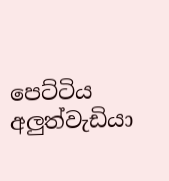පෙට්ටිය අලුත්වැඩියා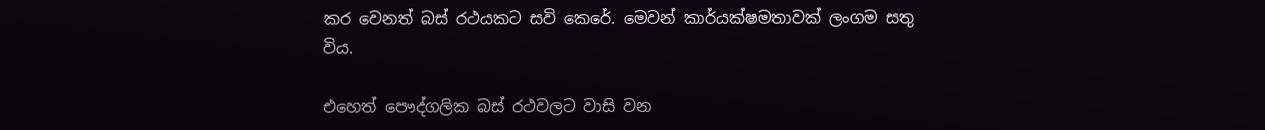කර වෙනත් බස් රථයකට සවි කෙරේ. මෙවන් කාර්යක්ෂමතාවක් ලංගම සතු විය.

එහෙත් පෞද්ගලික බස් රථවලට වාසි වන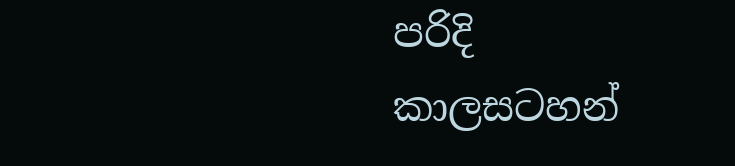පරිදි කාලසටහන්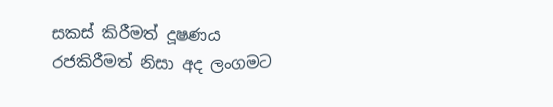සකස් කිරීමත් දූෂණය රජකිරීමත් නිසා අද ලංගමට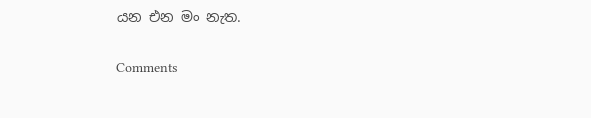යන එන මං නැත.

Comments